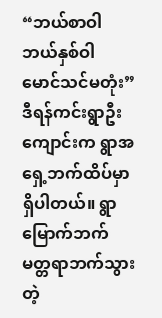“ဘယ်စာဝါ ဘယ်နှစ်ဝါ မောင်သင်မတုံး”     ဒီရန်ကင်းရွာဦးကျောင်းက ရွာအရှေ့ဘက်ထိပ်မှာရှိပါတယ်။ ရွာမြောက်ဘက် မတ္တရာဘက်သွားတဲ့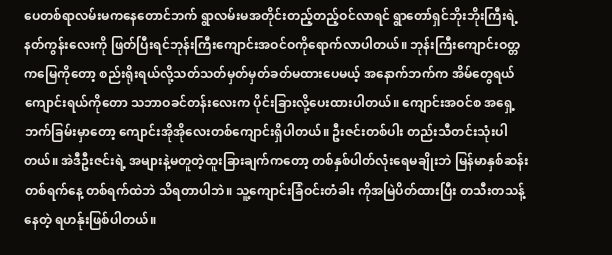ပေတစ်ရာလမ်းမကနေတောင်ဘက် ရွာလမ်းမအတိုင်းတည့်တည့်ဝင်လာရင် ရွာတော်ရှင်ဘိုးဘိုးကြီးရဲ့နတ်ကွန်းလေးကို ဖြတ်ပြီးရင်ဘုန်းကြီးကျောင်းအဝင်ဝကိုရောက်လာပါတယ်။ ဘုန်းကြီးကျောင်းဝတ္တကမြေကိုတော့ စည်းရိုးရယ်လို့သတ်သတ်မှတ်မှတ်ခတ်မထားပေမယ့် အနောက်ဘက်က အိမ်တွေရယ် ကျောင်းရယ်ကိုတော သဘာဝခင်တန်းလေးက ပိုင်းခြားလို့ပေးထားပါတယ်။ ကျောင်းအဝင်စ အရှေ့ဘက်ခြမ်းမှာတော့ ကျောင်းအိုအိုလေးတစ်ကျောင်းရှိပါတယ်။ ဦးဇင်းတစ်ပါး တည်းသီတင်းသုံးပါတယ်။ အဲဒီဦးဇင်းရဲ့ အများနဲ့မတူတဲ့ထူးခြားချက်ကတော့ တစ်နှစ်ပါတ်လုံးရေမချိုးဘဲ မြန်မာနှစ်ဆန်းတစ်ရက်နေ့ တစ်ရက်ထဲဘဲ သိရတာပါဘဲ။ သူ့ကျောင်းခြံဝင်းတံခါး ကိုအမြဲပိတ်ထားပြီး တသီးတသန့်နေတဲ့ ရဟန်ုးဖြစ်ပါတယ်။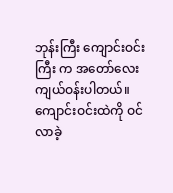ဘုန်းကြီး ကျောင်းဝင်းကြီး က အတော်လေးကျယ်ဝန်းပါတယ်။ ကျောင်းဝင်းထဲကို ဝင်လာခဲ့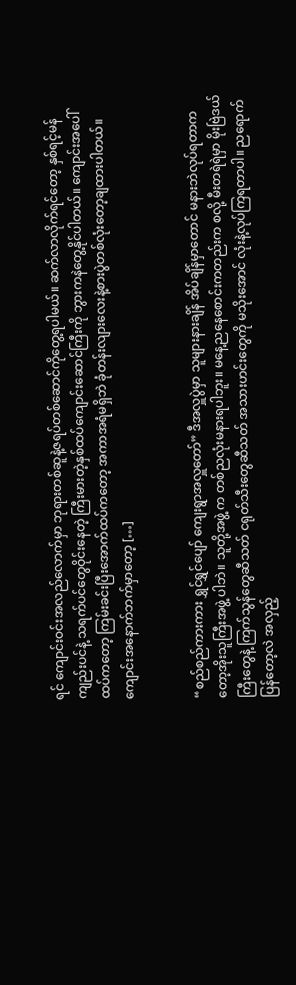ရင် ကျောင်းဝင်းအလည်လောက်မှာ ဘုရားတစ်ဆူနဲ့ဇရပ်တစ်ဆောင်ကိုတွေ့ရပါမယ်။ ဆက်လာလိုက်ရင်တော့ နှစ်ရင့်မန်ကျည်းပင်နဲ့ သရက်ပင်တွေဝိုင်းနေတဲ့ ကြီးမားတဲ့နှစ်ထပ်ကျောင်းဆောင်ကြီးကို ဘွားကနဲတွေ့နိုင်ပါတယ်။ ကျောင်းအပေါ်ထပ်ကတော့ ကြမ်းခင်းပြီးအောက်ထပ်ကတော့ အကာအရံမရှိဘဲ ခုံတန်းလျားလေးနဲ့စားပွဲတစ်လုံးတော့ချထားပါတယ်။ ကျောင်းအနောက်ဘက်မှာတော့ […]


“စည်စည်ကားကား ရွှင်ရွှင်ပျော် ကျေးရွာအလှူတော်” ဒီအလှူပွဲမှာ သူများနားချိန် အိပ်ချိန်မှာတောင် မနားဘဲလုပ်ရတာကတော့အိုးသူကြီးအဖွဲ့ ပါဘဲ။ သူတို့အဖွဲ့ က တစ်ညလုံးမနားရပါဘူး။ မနေ့ညနေစောင်းကတည်းက စလို့ မီးတရဲရဲမှာ မိုးဗြဲဒယ်ကြီးတွေနဲ့ ကြက်သွန်တွေဆီသတ် ငရုတ်သီးတွေဆီသတ် အသားဟင်းတွေကို မသိုးအောင် လုံးနဲ့လုပ်ကြရတာပါ။ ညရောက်ပြန်တော့လဲ အလှည့်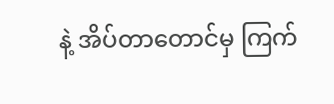နဲ့ အိပ်တာတောင်မှ ကြက်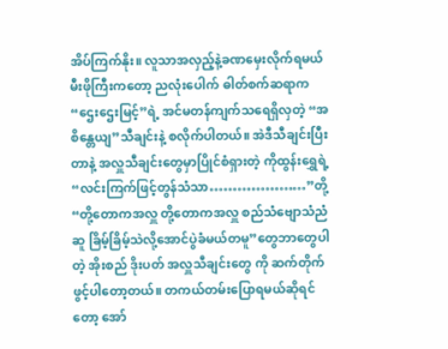အိပ်ကြက်နိုး။ လူသာအလှည့်နဲ့ခဏမှေးလိုက်ရမယ် မီးဖိုကြီးကတော့ ညလုံးပေါက် ဓါတ်စက်ဆရာက “ဌေးဌေးမြင့်”ရဲ့ အင်မတန်ကျက်သရေရှိလှတဲ့ “အစိန္တေယျ”သီချင်းနဲ့ စလိုက်ပါတယ်။ အဲဒီသီချင်းပြီးတာနဲ့ အလှူသီချင်းတွေမှာပြိုင်စံရှားတဲ့ ကိုထွန်းရွှေရဲ့ “လင်းကြက်ဖြင့်တွန်သံသာ…………………”တို့ “တို့တောကအလှူ တို့တောကအလှူ စည်သံဗျောသံညံဆူ ခြိမ့်ခြိမ့်သဲလို့အောင်ပွဲခံမယ်တမူ”တွေဘာတွေပါတဲ့ အိုးစည် ဒိုးပတ် အလှူသီချင်းတွေ ကို ဆက်တိုက်ဖွင့်ပါတော့တယ်။ တကယ်တမ်းပြောရမယ်ဆိုရင်တော့ အော်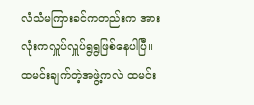လံသံမကြားခင်ကတည်းက အားလုံးကလှူပ်လှူပ်ရွရွဖြစ်နေပါပြီ။ ထမင်းချက်တဲ့အဖွဲ့ကလဲ ထမင်း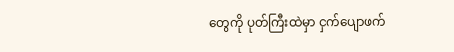တွေကို ပုတ်ကြီးထဲမှာ ငှက်ပျောဖက်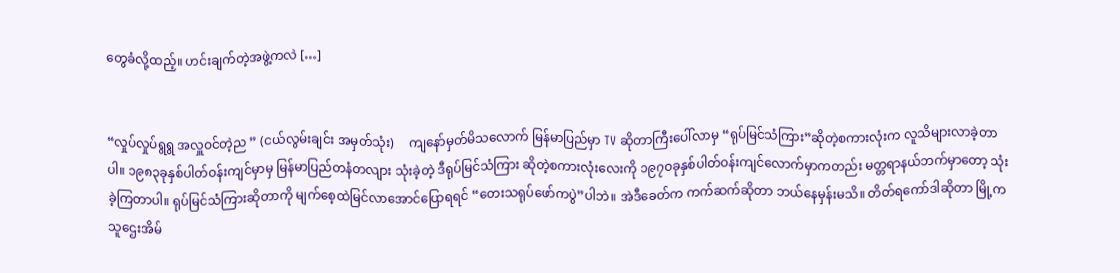တွေခံလို့ထည့်။ ဟင်းချက်တဲ့အဖွဲ့ကလဲ […]


“လှုပ်လှုပ်ရွရွ အလှူဝင်တဲ့ည ” (ငယ်လွမ်းချင်း အမှတ်သုံး)     ကျနော်မှတ်မိသလောက် မြန်မာပြည်မှာ TV ဆိုတာကြီးပေါ်လာမှ “ရုပ်မြင်သံကြား”ဆိုတဲ့စကားလုံးက လူသိများလာခဲ့တာပါ။ ၁၉၈၃ခုနှစ်ပါတ်ဝန်းကျင်မှာမှ မြန်မာပြည်တနံတလျား သုံးခဲ့တဲ့ ဒီရုပ်မြင်သံကြား ဆိုတဲ့စကားလုံးလေးကို ၁၉၇ဝခုနှစ်ပါတ်ဝန်းကျင်လောက်မှာကတည်း မတ္တရာနယ်ဘက်မှာတော့ သုံးခဲ့ကြတာပါ။ ရုပ်မြင်သံကြားဆိုတာကို မျက်စေ့ထဲမြင်လာအောင်ပြောရရင် “တေးသရုပ်ဖော်ကပွဲ”ပါဘဲ။ အဲဒီခေတ်က ကက်ဆက်ဆိုတာ ဘယ်နေမှန်းမသိ။ တိတ်ရကော်ဒါဆိုတာ မြို့က သူဌေးအိမ်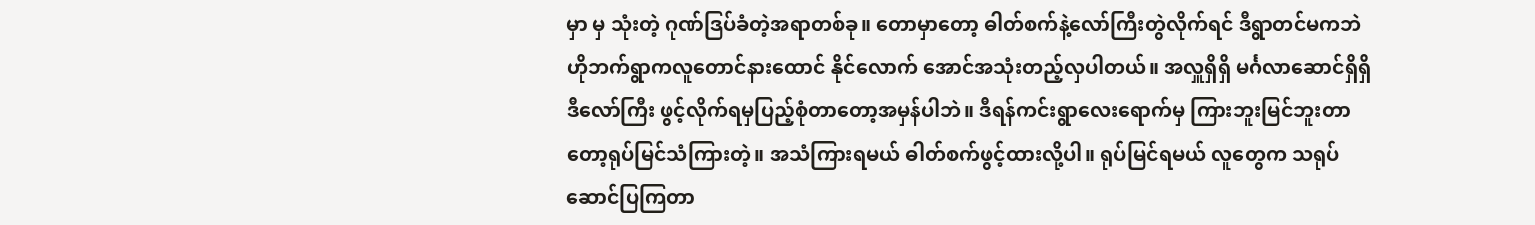မှာ မှ သုံးတဲ့ ဂုဏ်ဒြပ်ခံတဲ့အရာတစ်ခု။ တောမှာတော့ ဓါတ်စက်နဲ့လော်ကြီးတွဲလိုက်ရင် ဒီရွာတင်မကဘဲ ဟိုဘက်ရွာကလူတောင်နားထောင် နိုင်လောက် အောင်အသုံးတည့်လှပါတယ်။ အလှူရှိရှိ မင်္ဂလာဆောင်ရှိရှိ ဒီလော်ကြီး ဖွင့်လိုက်ရမှပြည့်စုံတာတော့အမှန်ပါဘဲ။ ဒီရန်ကင်းရွာလေးရောက်မှ ကြားဘူးမြင်ဘူးတာတော့ရုပ်မြင်သံကြားတဲ့။ အသံကြားရမယ် ဓါတ်စက်ဖွင့်ထားလို့ပါ။ ရုပ်မြင်ရမယ် လူတွေက သရုပ်ဆောင်ပြကြတာ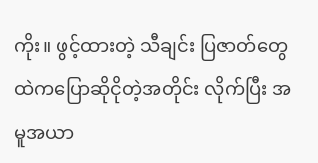ကိုး။ ဖွင့်ထားတဲ့ သီချင်း ပြဇာတ်တွေထဲကပြောဆိုငိုတဲ့အတိုင်း လိုက်ပြီး အမူအယာ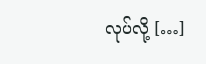လုပ်လို့ […]